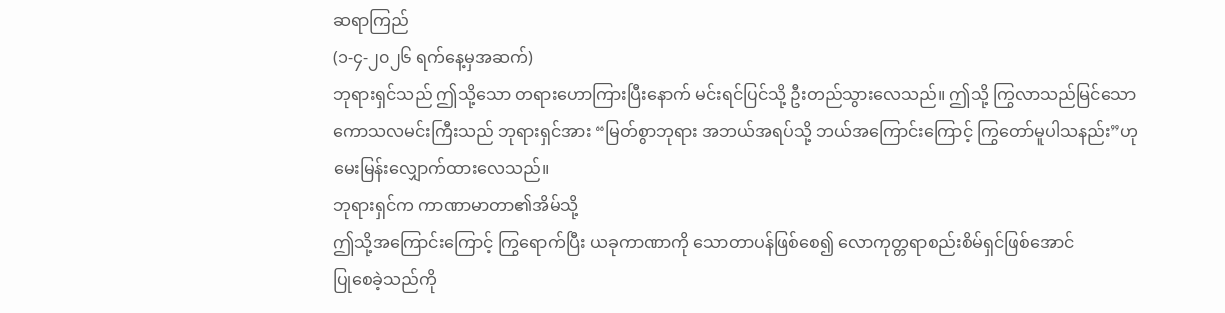ဆရာကြည်
(၁-၄-၂၀၂၆ ရက်နေ့မှအဆက်)
ဘုရားရှင်သည် ဤသို့သော တရားဟောကြားပြီးနောက် မင်းရင်ပြင်သို့ ဦးတည်သွားလေသည်။ ဤသို့ ကြွလာသည်မြင်သော ကောသလမင်းကြီးသည် ဘုရားရှင်အား “မြတ်စွာဘုရား အဘယ်အရပ်သို့ ဘယ်အကြောင်းကြောင့် ကြွတော်မူပါသနည်း”ဟု မေးမြန်းလျှောက်ထားလေသည်။
ဘုရားရှင်က ကာဏာမာတာ၏အိမ်သို့
ဤသို့အကြောင်းကြောင့် ကြွရောက်ပြီး ယခုကာဏာကို သောတာပန်ဖြစ်စေ၍ လောကုတ္တရာစည်းစိမ်ရှင်ဖြစ်အောင်
ပြုစေခဲ့သည်ကို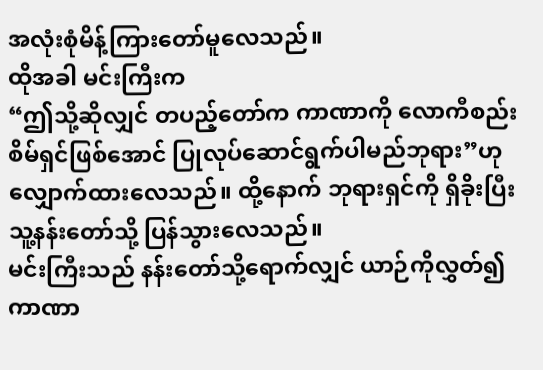အလုံးစုံမိန့်ကြားတော်မူလေသည်။
ထိုအခါ မင်းကြီးက
“ဤသို့ဆိုလျှင် တပည့်တော်က ကာဏာကို လောကီစည်းစိမ်ရှင်ဖြစ်အောင် ပြုလုပ်ဆောင်ရွက်ပါမည်ဘုရား”ဟု
လျှောက်ထားလေသည်။ ထို့နောက် ဘုရားရှင်ကို ရှိခိုးပြီး သူ့နန်းတော်သို့ ပြန်သွားလေသည်။
မင်းကြီးသည် နန်းတော်သို့ရောက်လျှင် ယာဉ်ကိုလွှတ်၍ ကာဏာ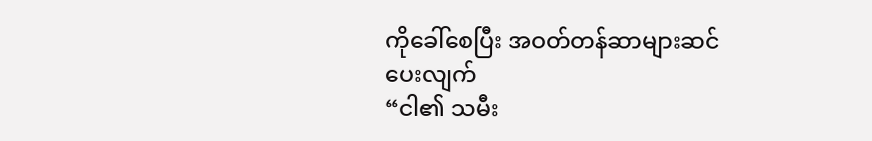ကိုခေါ်စေပြီး အဝတ်တန်ဆာများဆင်ပေးလျက်
“ငါ၏ သမီး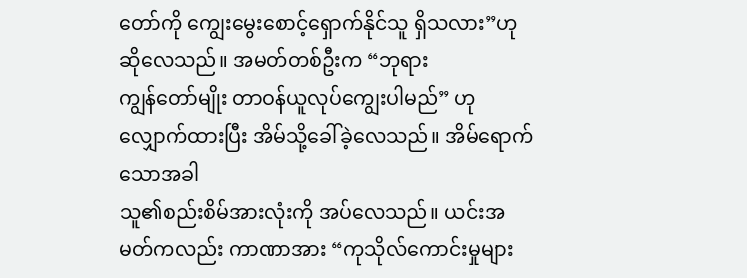တော်ကို ကျွေးမွေးစောင့်ရှောက်နိုင်သူ ရှိသလား”ဟု ဆိုလေသည်။ အမတ်တစ်ဦးက “ဘုရား
ကျွန်တော်မျိုး တာဝန်ယူလုပ်ကျွေးပါမည်” ဟု လျှောက်ထားပြီး အိမ်သို့ခေါ်ခဲ့လေသည်။ အိမ်ရောက်သောအခါ
သူ၏စည်းစိမ်အားလုံးကို အပ်လေသည်။ ယင်းအမတ်ကလည်း ကာဏာအား “ကုသိုလ်ကောင်းမှုများ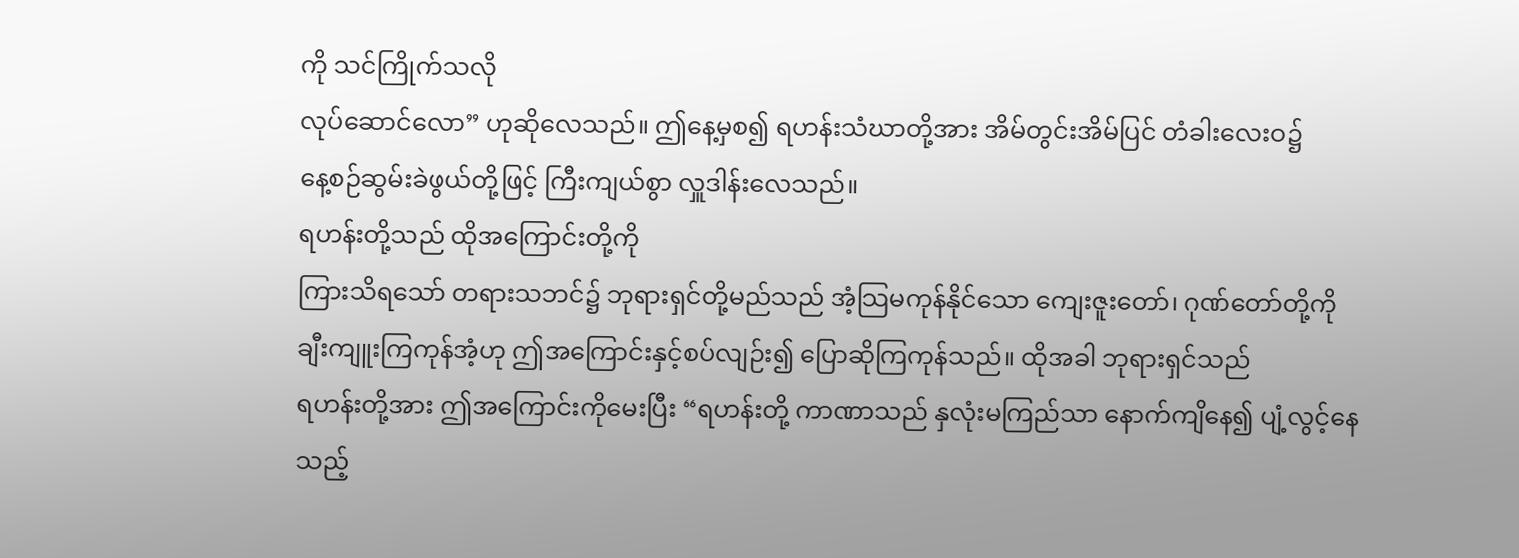ကို သင်ကြိုက်သလို
လုပ်ဆောင်လော” ဟုဆိုလေသည်။ ဤနေ့မှစ၍ ရဟန်းသံဃာတို့အား အိမ်တွင်းအိမ်ပြင် တံခါးလေးဝ၌
နေ့စဉ်ဆွမ်းခဲဖွယ်တို့ဖြင့် ကြီးကျယ်စွာ လှူဒါန်းလေသည်။
ရဟန်းတို့သည် ထိုအကြောင်းတို့ကို
ကြားသိရသော် တရားသဘင်၌ ဘုရားရှင်တို့မည်သည် အံ့သြမကုန်နိုင်သော ကျေးဇူးတော်၊ ဂုဏ်တော်တို့ကို
ချီးကျူးကြကုန်အံ့ဟု ဤအကြောင်းနှင့်စပ်လျဉ်း၍ ပြောဆိုကြကုန်သည်။ ထိုအခါ ဘုရားရှင်သည်
ရဟန်းတို့အား ဤအကြောင်းကိုမေးပြီး “ရဟန်းတို့ ကာဏာသည် နှလုံးမကြည်သာ နောက်ကျိနေ၍ ပျံ့လွင့်နေသည့်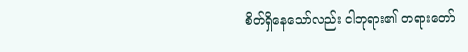စိတ်ရှိနေသော်လည်း ငါဘုရား၏ တရားတော်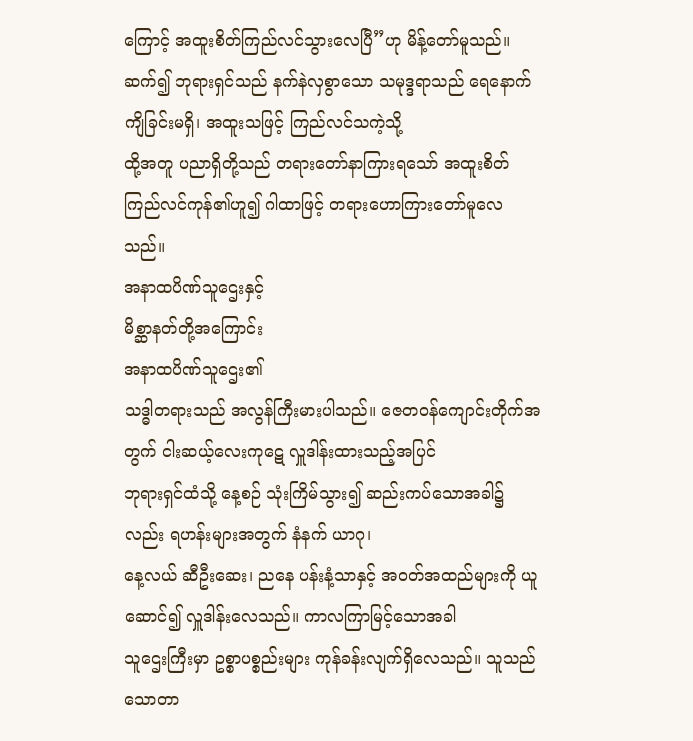ကြောင့် အထူးစိတ်ကြည်လင်သွားလေပြီ”ဟု မိန့်တော်မူသည်။
ဆက်၍ ဘုရားရှင်သည် နက်နဲလှစွာသော သမုဒ္ဒရာသည် ရေနောက်ကျိခြင်းမရှိ၊ အထူးသဖြင့် ကြည်လင်သကဲ့သို့
ထို့အတူ ပညာရှိတို့သည် တရားတော်နာကြားရသော် အထူးစိတ်ကြည်လင်ကုန်၏ဟူ၍ ဂါထာဖြင့် တရားဟောကြားတော်မူလေသည်။
အနာထပိဏ်သူဌေးနှင့်
မိစ္ဆာနတ်တို့အကြောင်း
အနာထပိဏ်သူဌေး၏
သဒ္ဓါတရားသည် အလွန်ကြီးမားပါသည်။ ဇေတဝန်ကျောင်းတိုက်အတွက် ငါးဆယ့်လေးကုဋေ လှူဒါန်းထားသည့်အပြင်
ဘုရားရှင်ထံသို့ နေ့စဉ် သုံးကြိမ်သွား၍ ဆည်းကပ်သောအခါ၌လည်း ရဟန်းများအတွက် နံနက် ယာဂု၊
နေ့လယ် ဆီဦးဆေး၊ ညနေ ပန်းနံ့သာနှင့် အဝတ်အထည်များကို ယူဆောင်၍ လှူဒါန်းလေသည်။ ကာလကြာမြင့်သောအခါ
သူဌေးကြီးမှာ ဥစ္စာပစ္စည်းများ ကုန်ခန်းလျက်ရှိလေသည်။ သူသည် သောတာ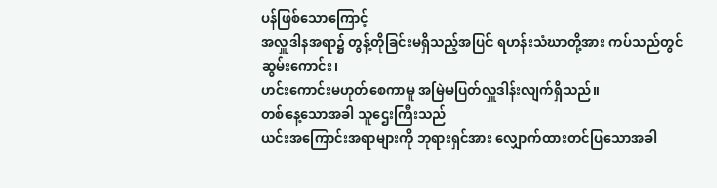ပန်ဖြစ်သောကြောင့်
အလှူဒါနအရာ၌ တွန့်တိုခြင်းမရှိသည့်အပြင် ရဟန်းသံဃာတို့အား ကပ်သည်တွင် ဆွမ်းကောင်း၊
ဟင်းကောင်းမဟုတ်စေကာမူ အမြဲမပြတ်လှူဒါန်းလျက်ရှိသည်။
တစ်နေ့သောအခါ သူဌေးကြီးသည်
ယင်းအကြောင်းအရာများကို ဘုရားရှင်အား လျှောက်ထားတင်ပြသောအခါ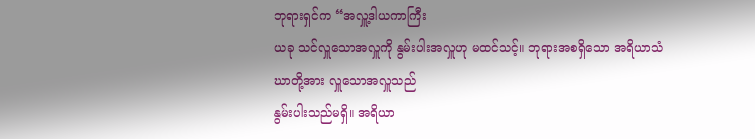ဘုရားရှင်က “အလှူ့ဒါယကာကြီး
ယခု သင်လှူသောအလှူကို နွမ်းပါးအလှူဟု မထင်သင့်။ ဘုရားအစရှိသော အရိယာသံဃာတို့အား လှူသောအလှူသည်
နွမ်းပါးသည်မရှိ။ အရိယာ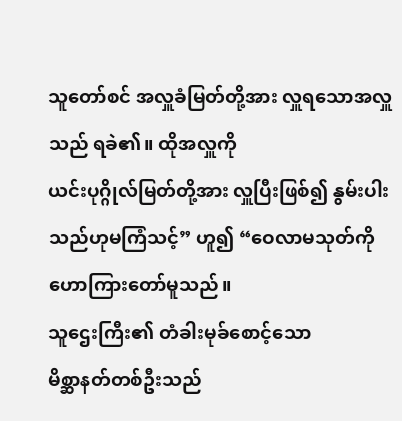သူတော်စင် အလှူခံမြတ်တို့အား လှူရသောအလှူသည် ရခဲ၏။ ထိုအလှူကို
ယင်းပုဂ္ဂိုလ်မြတ်တို့အား လှူပြီးဖြစ်၍ နွမ်းပါးသည်ဟုမကြံသင့်” ဟူ၍ “ဝေလာမသုတ်ကို ဟောကြားတော်မူသည်။
သူဌေးကြီး၏ တံခါးမုခ်စောင့်သော
မိစ္ဆာနတ်တစ်ဦးသည်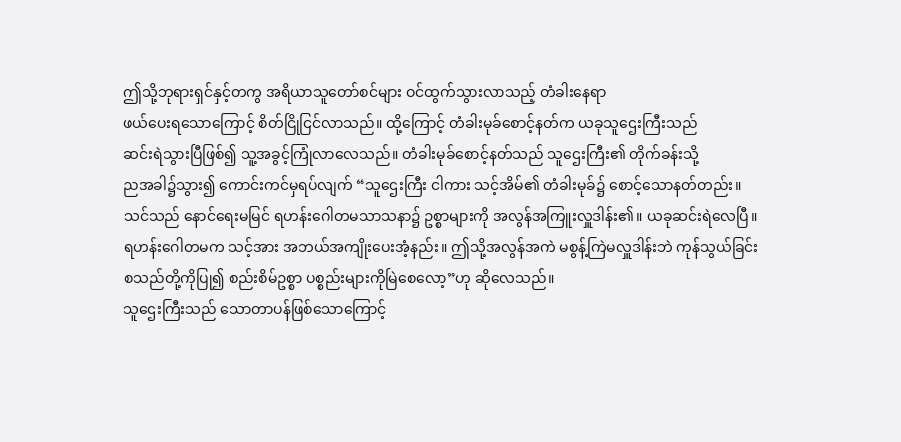ဤသို့ဘုရားရှင်နှင့်တကွ အရိယာသူတော်စင်များ ဝင်ထွက်သွားလာသည့် တံခါးနေရာ
ဖယ်ပေးရသောကြောင့် စိတ်ငြိုငြင်လာသည်။ ထို့ကြောင့် တံခါးမုခ်စောင့်နတ်က ယခုသူဌေးကြီးသည်
ဆင်းရဲသွားပြီဖြစ်၍ သူ့အခွင့်ကြုံလာလေသည်။ တံခါးမုခ်စောင့်နတ်သည် သူဌေးကြီး၏ တိုက်ခန်းသို့
ညအခါ၌သွား၍ ကောင်းကင်မှရပ်လျက် “သူဌေးကြီး ငါကား သင့်အိမ်၏ တံခါးမုခ်၌ စောင့်သောနတ်တည်း။
သင်သည် နောင်ရေးမမြင် ရဟန်းဂေါတမသာသနာ၌ ဥစ္စာများကို အလွန်အကြူးလှူဒါန်း၏။ ယခုဆင်းရဲလေပြီ။
ရဟန်းဂေါတမက သင့်အား အဘယ်အကျိုးပေးအံ့နည်း။ ဤသို့အလွန်အကဲ မစွန့်ကြဲမလှူဒါန်းဘဲ ကုန်သွယ်ခြင်း
စသည်တို့ကိုပြု၍ စည်းစိမ်ဥစ္စာ ပစ္စည်းများကိုမြဲစေလော့”ဟု ဆိုလေသည်။
သူဌေးကြီးသည် သောတာပန်ဖြစ်သောကြောင့်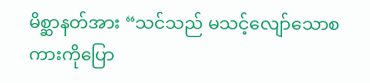မိစ္ဆာနတ်အား “သင်သည် မသင့်လျော်သောစကားကိုပြော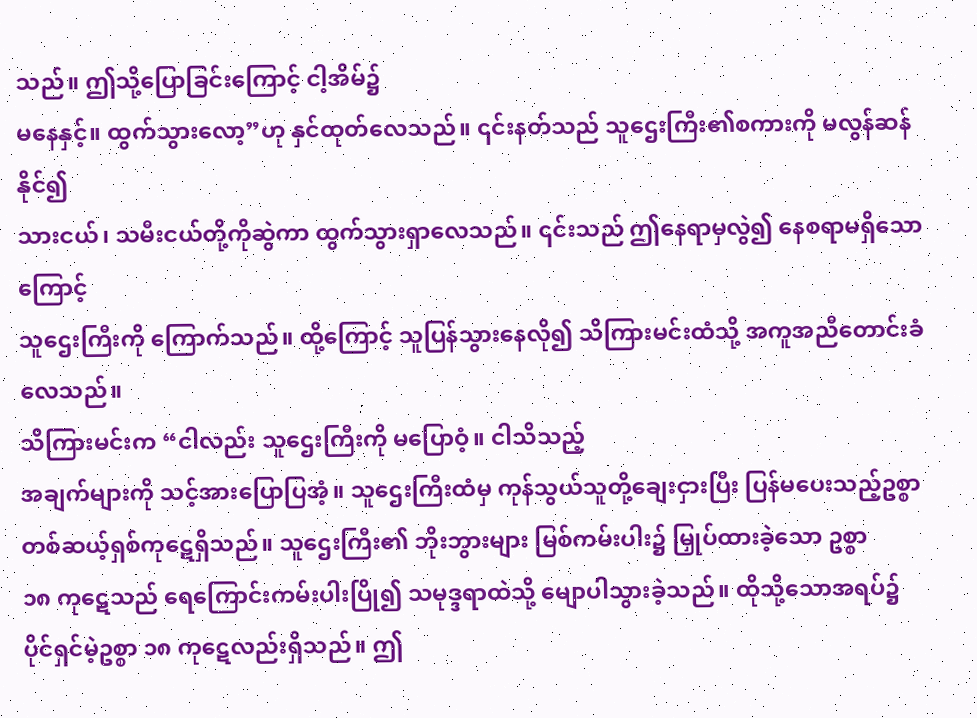သည်။ ဤသို့ပြောခြင်းကြောင့် ငါ့အိမ်၌
မနေနှင့်။ ထွက်သွားလော့”ဟု နှင်ထုတ်လေသည်။ ၎င်းနတ်သည် သူဌေးကြီး၏စကားကို မလွန်ဆန်နိုင်၍
သားငယ်၊ သမီးငယ်တို့ကိုဆွဲကာ ထွက်သွားရှာလေသည်။ ၎င်းသည် ဤနေရာမှလွဲ၍ နေစရာမရှိသောကြောင့်
သူဌေးကြီးကို ကြောက်သည်။ ထို့ကြောင့် သူပြန်သွားနေလို၍ သိကြားမင်းထံသို့ အကူအညီတောင်းခံလေသည်။
သိကြားမင်းက “ငါလည်း သူဌေးကြီးကို မပြောဝံ့။ ငါသိသည့်
အချက်များကို သင့်အားပြောပြအံ့။ သူဌေးကြီးထံမှ ကုန်သွယ်သူတို့ချေးငှားပြီး ပြန်မပေးသည့်ဥစ္စာ
တစ်ဆယ့်ရှစ်ကုဋေရှိသည်။ သူဌေးကြီး၏ ဘိုးဘွားများ မြစ်ကမ်းပါး၌ မြှုပ်ထားခဲ့သော ဥစ္စာ
၁၈ ကုဋေသည် ရေကြောင်းကမ်းပါးပြို၍ သမုဒ္ဒရာထဲသို့ မျောပါသွားခဲ့သည်။ ထိုသို့သောအရပ်၌
ပိုင်ရှင်မဲ့ဥစ္စာ ၁၈ ကုဋေလည်းရှိသည်။ ဤ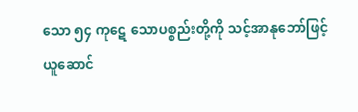သော ၅၄ ကုဋေ သောပစ္စည်းတို့ကို သင့်အာနုဘော်ဖြင့်
ယူဆောင်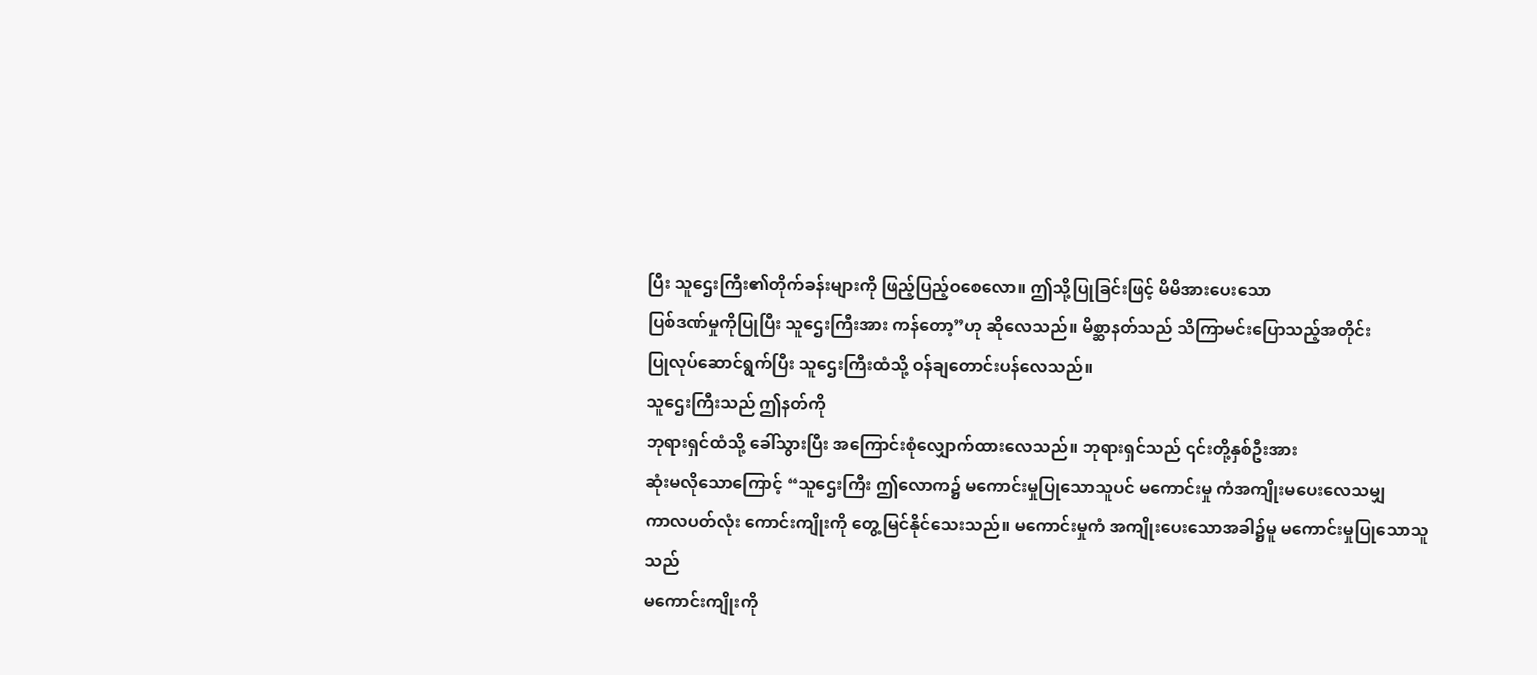ပြီး သူဌေးကြီး၏တိုက်ခန်းများကို ဖြည့်ပြည့်ဝစေလော။ ဤသို့ပြုခြင်းဖြင့် မိမိအားပေးသော
ပြစ်ဒဏ်မှုကိုပြုပြီး သူဌေးကြီးအား ကန်တော့”ဟု ဆိုလေသည်။ မိစ္ဆာနတ်သည် သိကြာမင်းပြောသည့်အတိုင်း
ပြုလုပ်ဆောင်ရွက်ပြီး သူဌေးကြီးထံသို့ ဝန်ချတောင်းပန်လေသည်။
သူဌေးကြီးသည် ဤနတ်ကို
ဘုရားရှင်ထံသို့ ခေါ်သွားပြီး အကြောင်းစုံလျှောက်ထားလေသည်။ ဘုရားရှင်သည် ၎င်းတို့နှစ်ဦးအား
ဆုံးမလိုသောကြောင့် “သူဌေးကြီး ဤလောက၌ မကောင်းမှုပြုသောသူပင် မကောင်းမှု ကံအကျိုးမပေးလေသမျှ
ကာလပတ်လုံး ကောင်းကျိုးကို တွေ့မြင်နိုင်သေးသည်။ မကောင်းမှုကံ အကျိုးပေးသောအခါ၌မူ မကောင်းမှုပြုသောသူသည်
မကောင်းကျိုးကို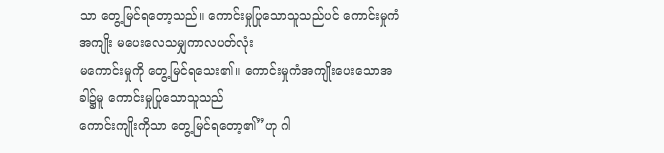သာ တွေ့မြင်ရတော့သည်။ ကောင်းမှုပြုသောသူသည်ပင် ကောင်းမှုကံအကျိုး မပေးလေသမျှကာလပတ်လုံး
မကောင်းမှုကို တွေ့မြင်ရသေး၏။ ကောင်းမှုကံအကျိုးပေးသောအခါ၌မူ ကောင်းမှုပြုသောသူသည်
ကောင်းကျိုးကိုသာ တွေ့မြင်ရတော့၏”ဟု ဂါ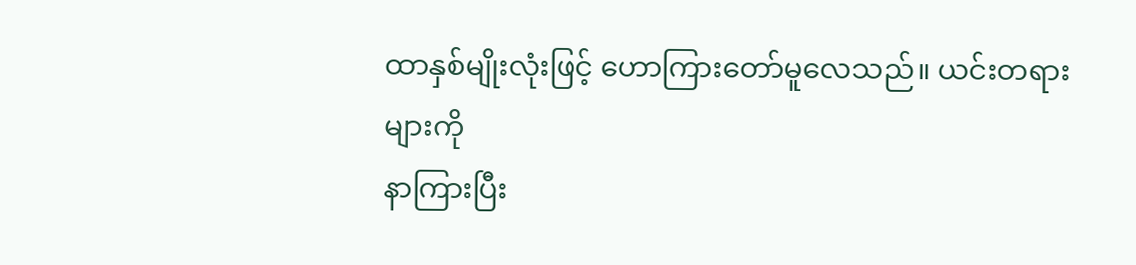ထာနှစ်မျိုးလုံးဖြင့် ဟောကြားတော်မူလေသည်။ ယင်းတရားများကို
နာကြားပြီး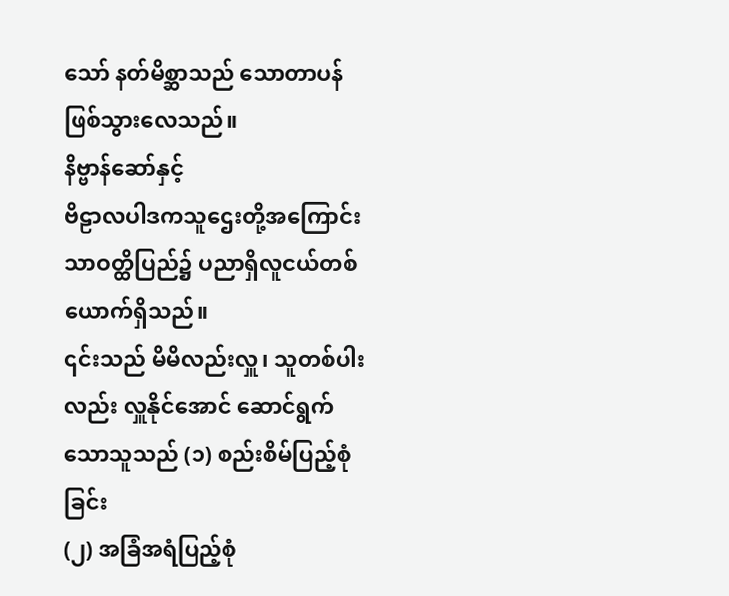သော် နတ်မိစ္ဆာသည် သောတာပန်ဖြစ်သွားလေသည်။
နိဗ္ဗာန်ဆော်နှင့်
ဗိဠာလပါဒကသူဌေးတို့အကြောင်း
သာဝတ္ထိပြည်၌ ပညာရှိလူငယ်တစ်ယောက်ရှိသည်။
၎င်းသည် မိမိလည်းလှူ၊ သူတစ်ပါးလည်း လှူနိုင်အောင် ဆောင်ရွက်သောသူသည် (၁) စည်းစိမ်ပြည့်စုံခြင်း
(၂) အခြံအရံပြည့်စုံ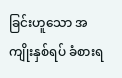ခြင်းဟူသော အကျိုးနှစ်ရပ် ခံစားရ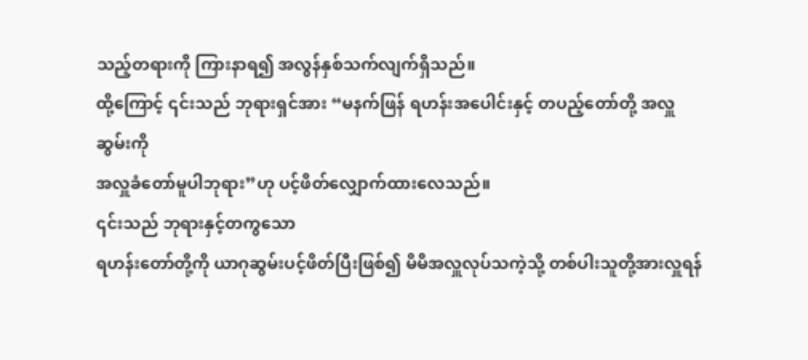သည့်တရားကို ကြားနာရ၍ အလွန်နှစ်သက်လျက်ရှိသည်။
ထို့ကြောင့် ၎င်းသည် ဘုရားရှင်အား “မနက်ဖြန် ရဟန်းအပေါင်းနှင့် တပည့်တော်တို့ အလှူဆွမ်းကို
အလှူခံတော်မူပါဘုရား”ဟု ပင့်ဖိတ်လျှောက်ထားလေသည်။
၎င်းသည် ဘုရားနှင့်တကွသော
ရဟန်းတော်တို့ကို ယာဂုဆွမ်းပင့်ဖိတ်ပြီးဖြစ်၍ မိမိအလှူလုပ်သကဲ့သို့ တစ်ပါးသူတို့အားလှူရန်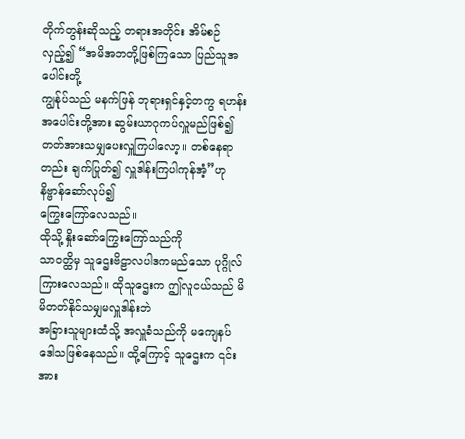တိုက်တွန်းဆိုသည့် တရားအတိုင်း အိမ်စဉ်လှည့်၍ “အမိအဘတို့ဖြစ်ကြသော ပြည်သူအပေါင်းတို့
ကျွန်ုပ်သည် မနက်ဖြန် ဘုရားရှင်နှင့်တကွ ရဟန်းအပေါင်းတို့အား ဆွမ်းယာဂုကပ်လှူမည်ဖြစ်၍
တတ်အားသမျှပေးလှူကြပါလော့။ တစ်နေရာတည်း ချက်ပြုတ်၍ လှူဒါန်းကြပါကုန်အံ့”ဟု နိဗ္ဗာန်ဆော်လုပ်၍
ကြွေးကြော်လေသည်။
ထိုသို့ နှိုးဆော်ကြွေးကြော်သည်ကို
သာဝတ္ထိမှ သူဌေးဗိဠာလပါဒကမည်သော ပုဂ္ဂိုလ်ကြားလေသည်။ ထိုသူဌေးက ဤလူငယ်သည် မိမိတတ်နိုင်သမျှမလှူဒါန်းဘဲ
အခြားသူများထံသို့ အလှူခံသည်ကို မကျေနပ်ဒေါသဖြစ်နေသည်။ ထို့ကြောင့် သူဌေးက ၎င်းအား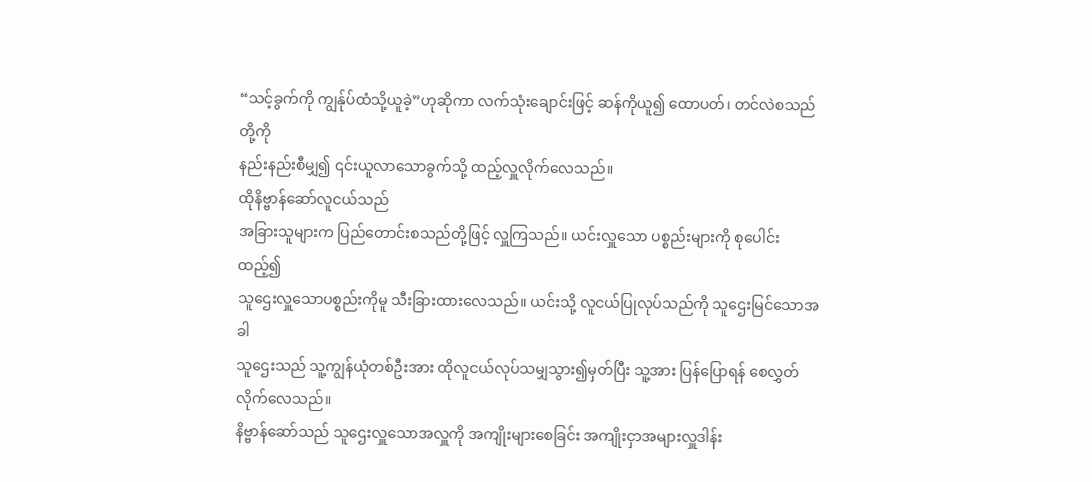“သင့်ခွက်ကို ကျွန်ုပ်ထံသို့ယူခဲ့”ဟုဆိုကာ လက်သုံးချောင်းဖြင့် ဆန်ကိုယူ၍ ထောပတ်၊ တင်လဲစသည်တို့ကို
နည်းနည်းစီမျှ၍ ၎င်းယူလာသောခွက်သို့ ထည့်လှူလိုက်လေသည်။
ထိုနိဗ္ဗာန်ဆော်လူငယ်သည်
အခြားသူများက ပြည်တောင်းစသည်တို့ဖြင့် လှူကြသည်။ ယင်းလှူသော ပစ္စည်းများကို စုပေါင်းထည့်၍
သူဌေးလှူသောပစ္စည်းကိုမူ သီးခြားထားလေသည်။ ယင်းသို့ လူငယ်ပြုလုပ်သည်ကို သူဌေးမြင်သောအခါ
သူဌေးသည် သူ့ကျွန်ယုံတစ်ဦးအား ထိုလူငယ်လုပ်သမျှသွား၍မှတ်ပြီး သူ့အား ပြန်ပြောရန် စေလွှတ်လိုက်လေသည်။
နိဗ္ဗာန်ဆော်သည် သူဌေးလှူသောအလှူကို အကျိုးများစေခြင်း အကျိုးငှာအများလှူဒါန်း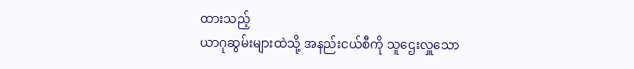ထားသည့်
ယာဂုဆွမ်းများထဲသို့ အနည်းငယ်စီကို သူဌေးလှူသော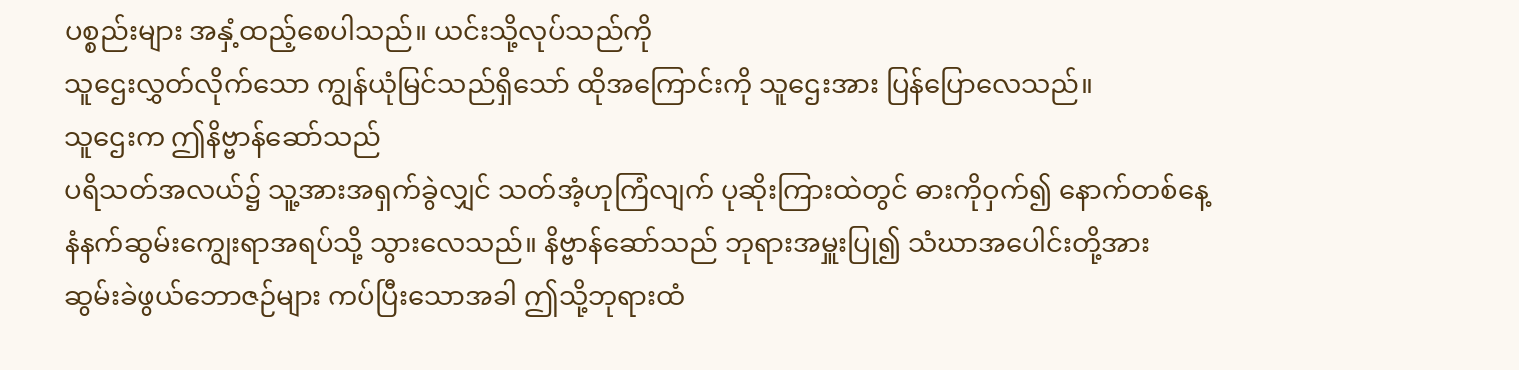ပစ္စည်းများ အနှံ့ထည့်စေပါသည်။ ယင်းသို့လုပ်သည်ကို
သူဌေးလွှတ်လိုက်သော ကျွန်ယုံမြင်သည်ရှိသော် ထိုအကြောင်းကို သူဌေးအား ပြန်ပြောလေသည်။
သူဌေးက ဤနိဗ္ဗာန်ဆော်သည်
ပရိသတ်အလယ်၌ သူ့အားအရှက်ခွဲလျှင် သတ်အံ့ဟုကြံလျက် ပုဆိုးကြားထဲတွင် ဓားကိုဝှက်၍ နောက်တစ်နေ့
နံနက်ဆွမ်းကျွေးရာအရပ်သို့ သွားလေသည်။ နိဗ္ဗာန်ဆော်သည် ဘုရားအမှူးပြု၍ သံဃာအပေါင်းတို့အား
ဆွမ်းခဲဖွယ်ဘောဇဉ်များ ကပ်ပြီးသောအခါ ဤသို့ဘုရားထံ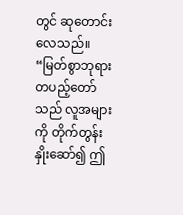တွင် ဆုတောင်းလေသည်။ “မြတ်စွာဘုရား
တပည့်တော်သည် လူအများကို တိုက်တွန်းနှိုးဆော်၍ ဤ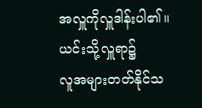အလှူကိုလှူဒါန်းပါ၏။ ယင်းသို့လှူရာ၌
လူအများတတ်နိုင်သ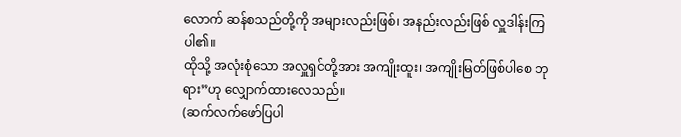လောက် ဆန်စသည်တို့ကို အများလည်းဖြစ်၊ အနည်းလည်းဖြစ် လှူဒါန်းကြပါ၏။
ထိုသို့ အလုံးစုံသော အလှူရှင်တို့အား အကျိုးထူး၊ အကျိုးမြတ်ဖြစ်ပါစေ ဘုရား”ဟု လျှောက်ထားလေသည်။
(ဆက်လက်ဖော်ပြပါ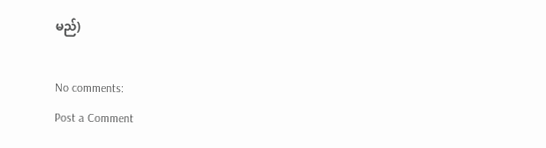မည်)

No comments:
Post a Comment